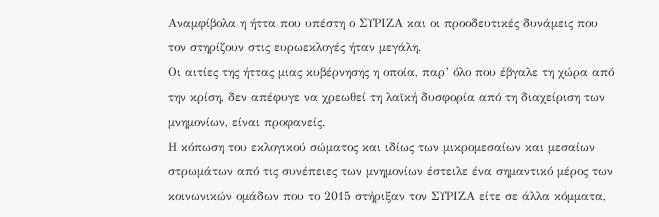Αναμφίβολα η ήττα που υπέστη ο ΣΥΡΙΖΑ και οι προοδευτικές δυνάμεις που τον στηρίζουν στις ευρωεκλογές ήταν μεγάλη.
Οι αιτίες της ήττας μιας κυβέρνησης η οποία, παρ’ όλο που έβγαλε τη χώρα από την κρίση, δεν απέφυγε να χρεωθεί τη λαϊκή δυσφορία από τη διαχείριση των μνημονίων, είναι προφανείς.
Η κόπωση του εκλογικού σώματος και ιδίως των μικρομεσαίων και μεσαίων στρωμάτων από τις συνέπειες των μνημονίων έστειλε ένα σημαντικό μέρος των κοινωνικών ομάδων που το 2015 στήριξαν τον ΣΥΡΙΖΑ είτε σε άλλα κόμματα,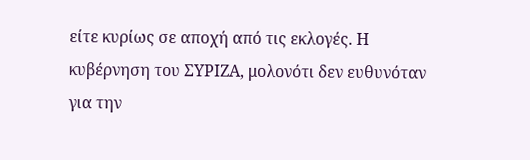είτε κυρίως σε αποχή από τις εκλογές. Η κυβέρνηση του ΣΥΡΙΖΑ, μολονότι δεν ευθυνόταν για την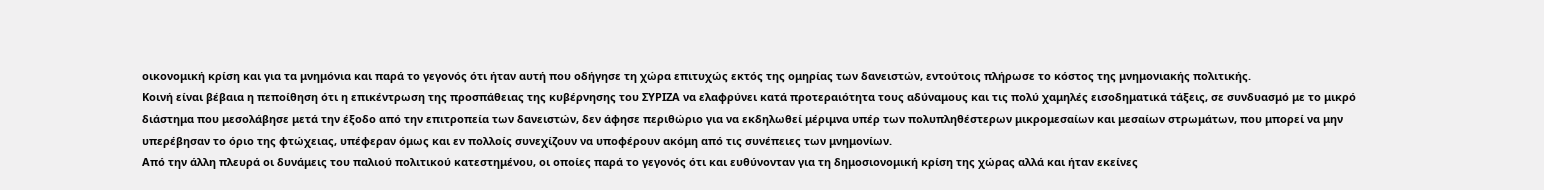οικονομική κρίση και για τα μνημόνια και παρά το γεγονός ότι ήταν αυτή που οδήγησε τη χώρα επιτυχώς εκτός της ομηρίας των δανειστών, εντούτοις πλήρωσε το κόστος της μνημονιακής πολιτικής.
Κοινή είναι βέβαια η πεποίθηση ότι η επικέντρωση της προσπάθειας της κυβέρνησης του ΣΥΡΙΖΑ να ελαφρύνει κατά προτεραιότητα τους αδύναμους και τις πολύ χαμηλές εισοδηματικά τάξεις, σε συνδυασμό με το μικρό διάστημα που μεσολάβησε μετά την έξοδο από την επιτροπεία των δανειστών, δεν άφησε περιθώριο για να εκδηλωθεί μέριμνα υπέρ των πολυπληθέστερων μικρομεσαίων και μεσαίων στρωμάτων, που μπορεί να μην υπερέβησαν το όριο της φτώχειας, υπέφεραν όμως και εν πολλοίς συνεχίζουν να υποφέρουν ακόμη από τις συνέπειες των μνημονίων.
Από την άλλη πλευρά οι δυνάμεις του παλιού πολιτικού κατεστημένου, οι οποίες παρά το γεγονός ότι και ευθύνονταν για τη δημοσιονομική κρίση της χώρας αλλά και ήταν εκείνες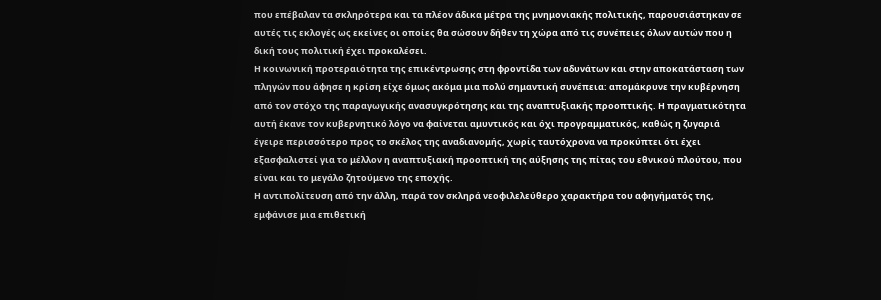που επέβαλαν τα σκληρότερα και τα πλέον άδικα μέτρα της μνημονιακής πολιτικής, παρουσιάστηκαν σε αυτές τις εκλογές ως εκείνες οι οποίες θα σώσουν δήθεν τη χώρα από τις συνέπειες όλων αυτών που η δική τους πολιτική έχει προκαλέσει.
Η κοινωνική προτεραιότητα της επικέντρωσης στη φροντίδα των αδυνάτων και στην αποκατάσταση των πληγών που άφησε η κρίση είχε όμως ακόμα μια πολύ σημαντική συνέπεια: απομάκρυνε την κυβέρνηση από τον στόχο της παραγωγικής ανασυγκρότησης και της αναπτυξιακής προοπτικής. Η πραγματικότητα αυτή έκανε τον κυβερνητικό λόγο να φαίνεται αμυντικός και όχι προγραμματικός, καθώς η ζυγαριά έγειρε περισσότερο προς το σκέλος της αναδιανομής, χωρίς ταυτόχρονα να προκύπτει ότι έχει εξασφαλιστεί για το μέλλον η αναπτυξιακή προοπτική της αύξησης της πίτας του εθνικού πλούτου, που είναι και το μεγάλο ζητούμενο της εποχής.
Η αντιπολίτευση από την άλλη, παρά τον σκληρά νεοφιλελεύθερο χαρακτήρα του αφηγήματός της, εμφάνισε μια επιθετική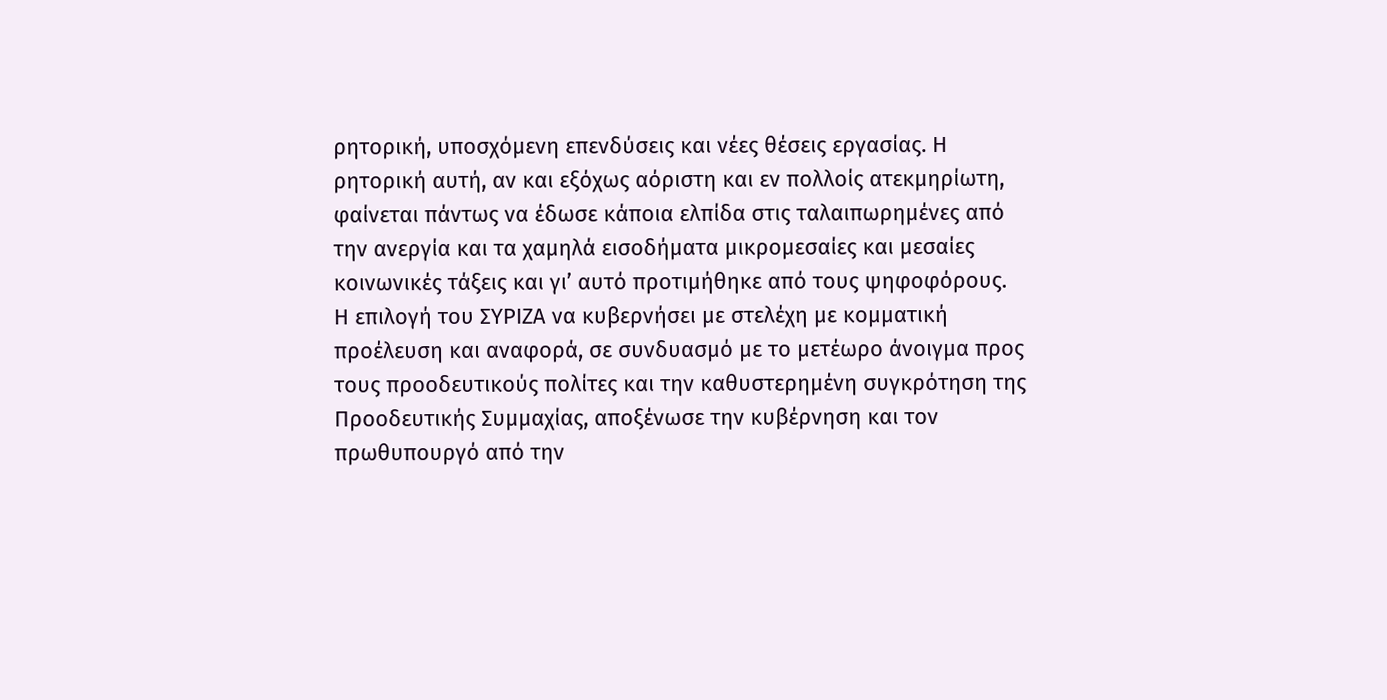ρητορική, υποσχόμενη επενδύσεις και νέες θέσεις εργασίας. Η ρητορική αυτή, αν και εξόχως αόριστη και εν πολλοίς ατεκμηρίωτη, φαίνεται πάντως να έδωσε κάποια ελπίδα στις ταλαιπωρημένες από την ανεργία και τα χαμηλά εισοδήματα μικρομεσαίες και μεσαίες κοινωνικές τάξεις και γι’ αυτό προτιμήθηκε από τους ψηφοφόρους.
Η επιλογή του ΣΥΡΙΖΑ να κυβερνήσει με στελέχη με κομματική προέλευση και αναφορά, σε συνδυασμό με το μετέωρο άνοιγμα προς τους προοδευτικούς πολίτες και την καθυστερημένη συγκρότηση της Προοδευτικής Συμμαχίας, αποξένωσε την κυβέρνηση και τον πρωθυπουργό από την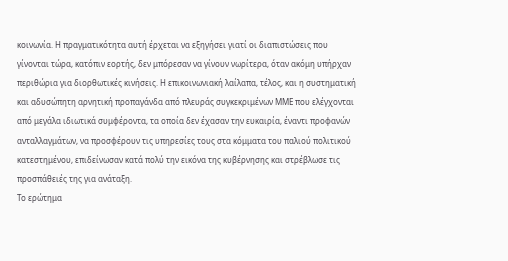κοινωνία. Η πραγματικότητα αυτή έρχεται να εξηγήσει γιατί οι διαπιστώσεις που γίνονται τώρα, κατόπιν εορτής, δεν μπόρεσαν να γίνουν νωρίτερα, όταν ακόμη υπήρχαν περιθώρια για διορθωτικές κινήσεις. Η επικοινωνιακή λαίλαπα, τέλος, και η συστηματική και αδυσώπητη αρνητική προπαγάνδα από πλευράς συγκεκριμένων ΜΜΕ που ελέγχονται από μεγάλα ιδιωτικά συμφέροντα, τα οποία δεν έχασαν την ευκαιρία, έναντι προφανών ανταλλαγμάτων, να προσφέρουν τις υπηρεσίες τους στα κόμματα του παλιού πολιτικού κατεστημένου, επιδείνωσαν κατά πολύ την εικόνα της κυβέρνησης και στρέβλωσε τις προσπάθειές της για ανάταξη.
Το ερώτημα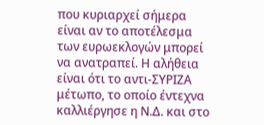που κυριαρχεί σήμερα είναι αν το αποτέλεσμα των ευρωεκλογών μπορεί να ανατραπεί. Η αλήθεια είναι ότι το αντι-ΣΥΡΙΖΑ μέτωπο, το οποίο έντεχνα καλλιέργησε η Ν.Δ. και στο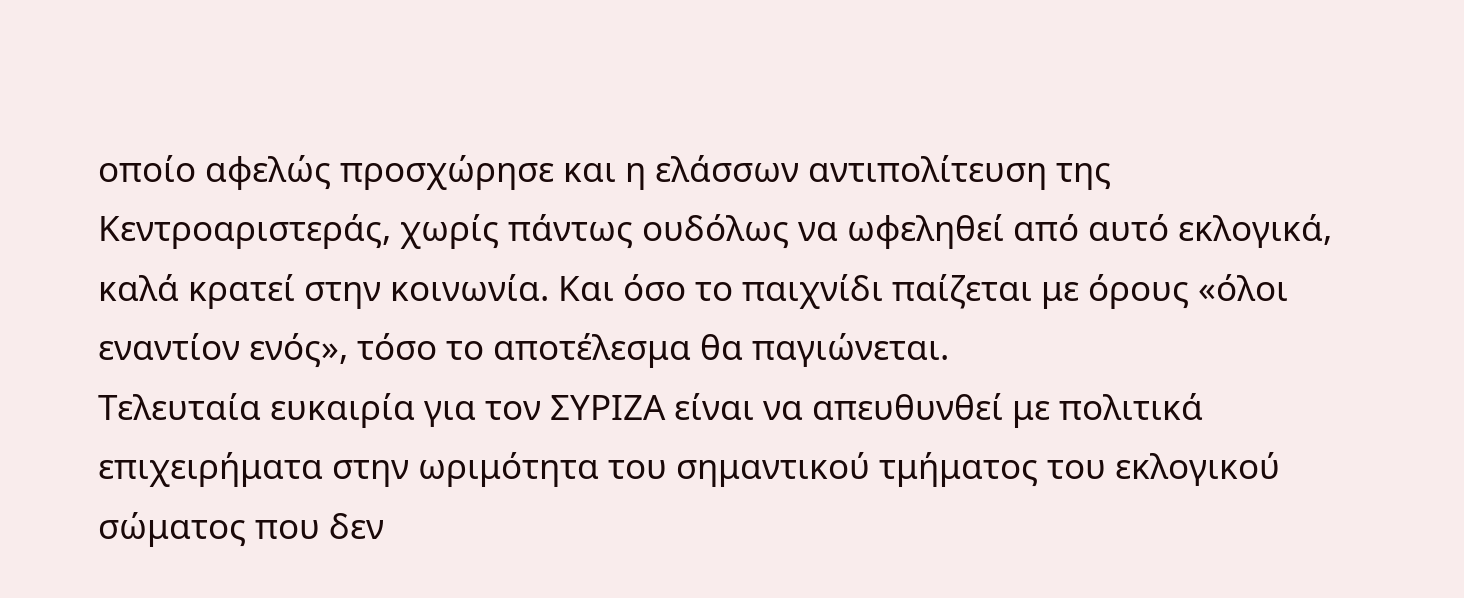οποίο αφελώς προσχώρησε και η ελάσσων αντιπολίτευση της Κεντροαριστεράς, χωρίς πάντως ουδόλως να ωφεληθεί από αυτό εκλογικά, καλά κρατεί στην κοινωνία. Και όσο το παιχνίδι παίζεται με όρους «όλοι εναντίον ενός», τόσο το αποτέλεσμα θα παγιώνεται.
Τελευταία ευκαιρία για τον ΣΥΡΙΖΑ είναι να απευθυνθεί με πολιτικά επιχειρήματα στην ωριμότητα του σημαντικού τμήματος του εκλογικού σώματος που δεν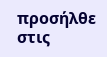προσήλθε στις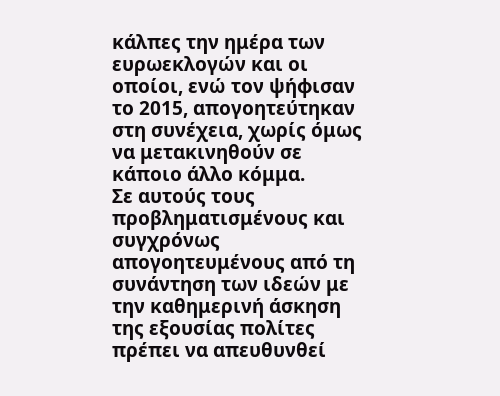κάλπες την ημέρα των ευρωεκλογών και οι οποίοι, ενώ τον ψήφισαν το 2015, απογοητεύτηκαν στη συνέχεια, χωρίς όμως να μετακινηθούν σε κάποιο άλλο κόμμα.
Σε αυτούς τους προβληματισμένους και συγχρόνως απογοητευμένους από τη συνάντηση των ιδεών με την καθημερινή άσκηση της εξουσίας πολίτες πρέπει να απευθυνθεί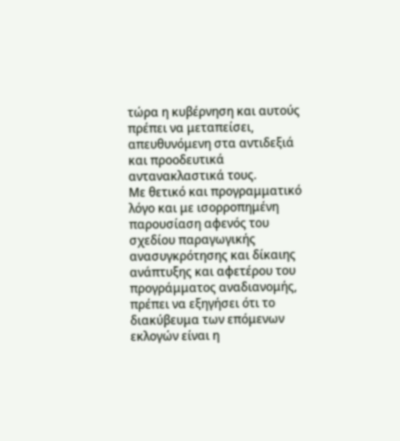τώρα η κυβέρνηση και αυτούς πρέπει να μεταπείσει, απευθυνόμενη στα αντιδεξιά και προοδευτικά αντανακλαστικά τους.
Με θετικό και προγραμματικό λόγο και με ισορροπημένη παρουσίαση αφενός του σχεδίου παραγωγικής ανασυγκρότησης και δίκαιης ανάπτυξης και αφετέρου του προγράμματος αναδιανομής, πρέπει να εξηγήσει ότι το διακύβευμα των επόμενων εκλογών είναι η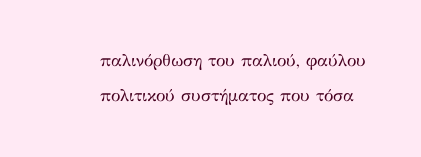παλινόρθωση του παλιού, φαύλου πολιτικού συστήματος που τόσα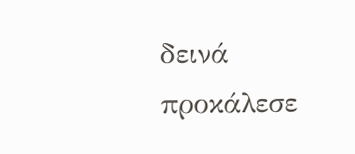δεινά προκάλεσε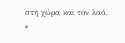στη χώρα και τον λαό.
*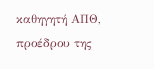καθηγητή ΑΠΘ, προέδρου της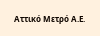Αττικό Μετρό Α.Ε.